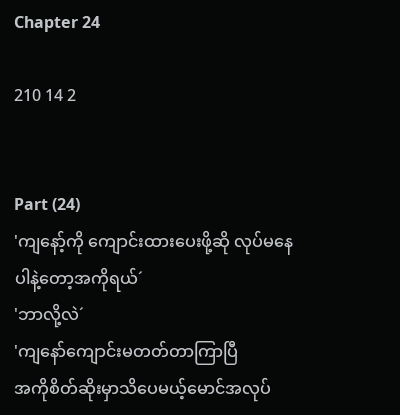Chapter 24

210 14 2


Part (24)
'ကျနော့်ကို ကျောင်းထားပေးဖို့ဆို လုပ်မနေပါနဲ့တော့အကိုရယ်´
'ဘာလို့လဲ´
'ကျနော်ကျောင်းမတတ်တာကြာပြီ
အကိုစိတ်ဆိုးမှာသိပေမယ့်မောင်အလုပ်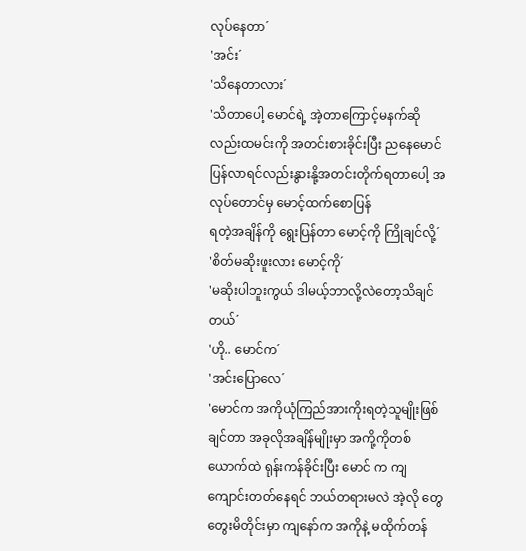လုပ်နေတာ´
'အင်း´
'သိနေတာလား´
'သိတာပေါ့ မောင်ရဲ့ အဲ့တာကြောင့်မနက်ဆိုလည်းထမင်းကို အတင်းစားခိုင်းပြီး ညနေမောင်ပြန်လာရင်လည်းနွားနို့အတင်းတိုက်ရတာပေါ့ အလုပ်တောင်မှ မောင့်ထက်စောပြန်
ရတဲ့အချိန်ကို ရွေးပြန်တာ မောင့်ကို ကြိုချင်လို့´
'စိတ်မဆိုးဖူးလား မောင့်ကို´
'မဆိုးပါဘူးကွယ် ဒါမယ့်ဘာလို့လဲတော့သိချင်တယ်´
'ဟို.. မောင်က´
'အင်းပြောလေ´
'မောင်က အကိုယုံကြည်အားကိုးရတဲ့သူမျိုးဖြစ်ချင်တာ အခုလိုအချိန်မျိုးမှာ အကို့ကိုတစ်ယောက်ထဲ ရုန်းကန်ခိုင်းပြီး မောင် က ကျ ကျောင်းတတ်နေရင် ဘယ်တရားမလဲ အဲ့လို တွေတွေးမိတိုင်းမှာ ကျနော်က အကိုနဲ့ မထိုက်တန်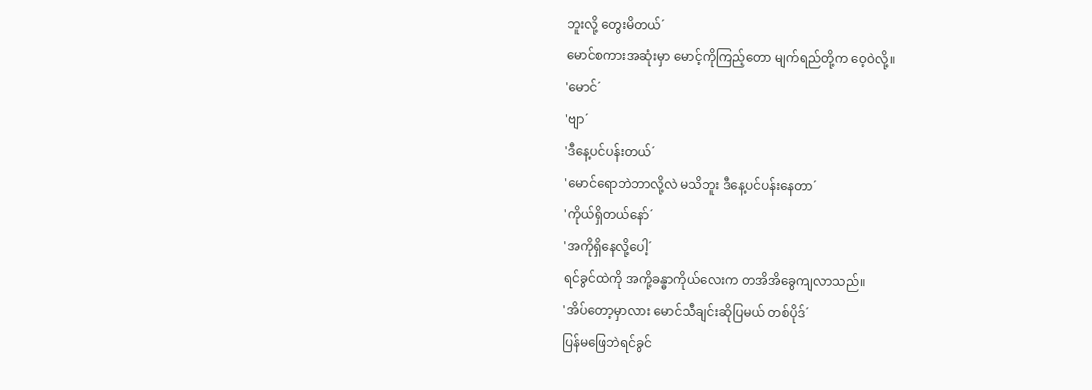ဘူးလို့ တွေးမိတယ်´
မောင်စကားအဆုံးမှာ မောင့်ကိုကြည့်တော မျက်ရည်တို့က ဝေ့ဝဲလို့။
'မောင်´
'ဗျာ´
'ဒီနေ့ပင်ပန်းတယ်´
'မောင်ရောဘဲဘာလို့လဲ မသိဘူး ဒီနေ့ပင်ပန်းနေတာ´
'ကိုယ်ရှိတယ်နော်´
'အကိုရှိနေလို့ပေါ့´
ရင်ခွင်ထဲကို အကို့ခန္ဓာကိုယ်လေးက တအိအိခွေကျလာသည်။
'အိပ်တော့မှာလား မောင်သီချင်းဆိုပြမယ် တစ်ပိုဒ်´
ပြန်မဖြေဘဲရင်ခွင်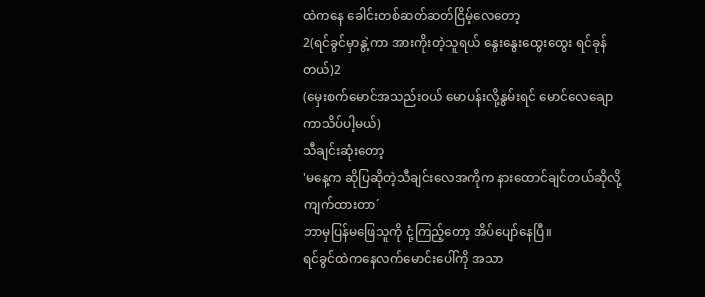ထဲကနေ ခေါင်းတစ်ဆတ်ဆတ်ငြိမ့်လေတော့
2(ရင်ခွင်မှာနွဲ့ကာ အားကိုးတဲ့သူရယ် နွေးနွေးထွေးထွေး ရင်ခုန်တယ်)2
(မှေးစက်မောင်အသည်းဝယ် မောပန်းလို့နွမ်းရင် မောင်လေချောကာသိပ်ပါ့မယ်)
သီချင်းဆုံးတော့
'မနေ့က ဆိုပြဆိုတဲ့သီချင်းလေအကိုက နားထောင်ချင်တယ်ဆိုလို့ကျက်ထားတာ´
ဘာမှပြန်မဖြေသူကို ငုံ့ကြည့်တော့ အိပ်ပျော်နေပြီ။
ရင်ခွင်ထဲကနေလက်မောင်းပေါ်ကို အသာ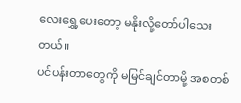လေးရွှေ့ပေးတော့ မနိုးလို့တော်ပါသေးတယ်။
ပင်ပန်းတာတွေကို မမြင်ချင်တာမို့ အစတစ်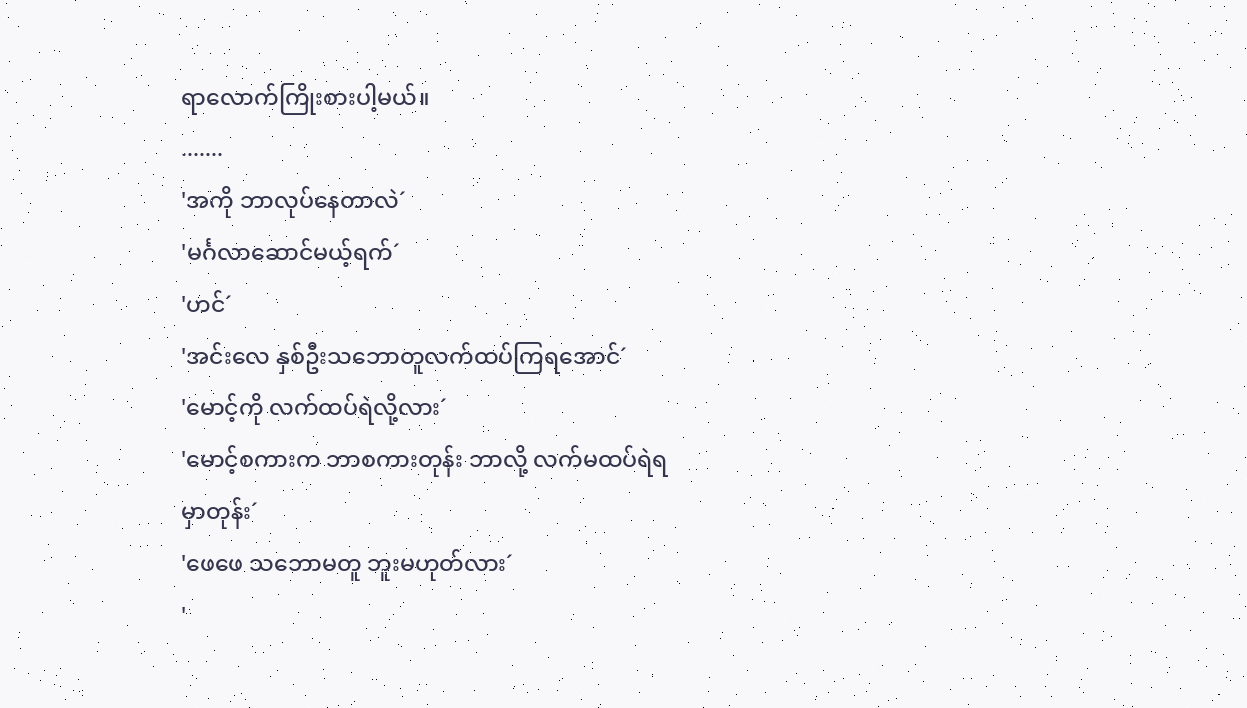ရာလောက်ကြိုးစားပါ့မယ်။
.......
'အကို ဘာလုပ်နေတာလဲ´
'မင်္ဂလာဆောင်မယ့်ရက်´
'ဟင်´
'အင်းလေ နှစ်ဦးသဘောတူလက်ထပ်ကြရအောင်´
'မောင့်ကို လက်ထပ်ရဲလို့လား´
'မောင့်စကားက ဘာစကားတုန်း ဘာလို့ လက်မထပ်ရဲရမှာတုန်း´
'ဖေဖေ သဘောမတူ ဘူးမဟုတ်လား´
'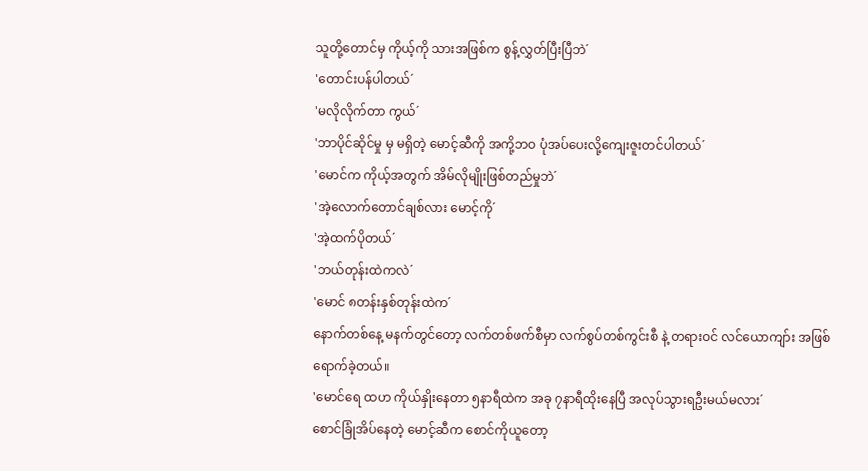သူတို့တောင်မှ ကိုယ့်ကို သားအဖြစ်က စွန့်လွှတ်ပြီးပြီဘဲ´
'တောင်းပန်ပါတယ်´
'မလိုလိုက်တာ ကွယ်´
'ဘာပိုင်ဆိုင်မှု မှ မရှိတဲ့ မောင့်ဆီကို အကို့ဘဝ ပုံအပ်ပေးလို့ကျေးဇူးတင်ပါတယ်´
'မောင်က ကိုယ့်အတွက် အိမ်လိုမျိုးဖြစ်တည်မှုဘဲ´
'အဲ့လောက်တောင်ချစ်လား မောင့်ကို´
'အဲ့ထက်ပိုတယ်´
'ဘယ်တုန်းထဲကလဲ´
'မောင် ၈တန်းနှစ်တုန်းထဲက´
နောက်တစ်နေ့ မနက်တွင်တော့ လက်တစ်ဖက်စီမှာ လက်စွပ်တစ်ကွင်းစီ နဲ့ တရားဝင် လင်ယောကျာ်း အဖြစ်ရောက်ခဲ့တယ်။
'မောင်ရေ ထဟ ကိုယ်နှိုးနေတာ ၅နာရီထဲက အခု ၇နာရီထိုးနေပြီ အလုပ်သွားရဦးမယ်မလား´
စောင်ခြုံအိပ်နေတဲ့ မောင့်ဆီက စောင်ကိုယူတော့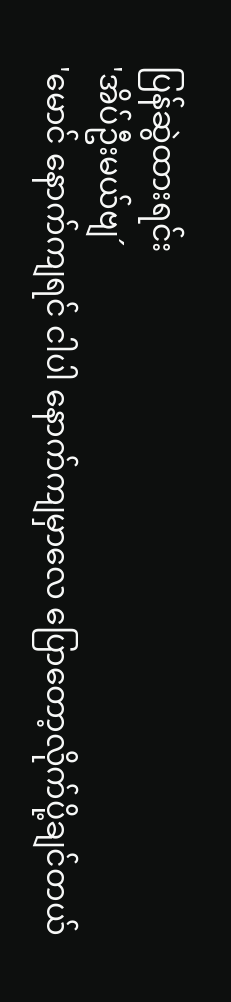ပြန်ဆွဲထားရင်း
'အိပ်ဦးမယ်ဗျ´
'မောင် နောက်ကျရင် ငါပါ နောက်ကျမှာလေ ပြောတော့လိုက်ပို့ချင်တယ်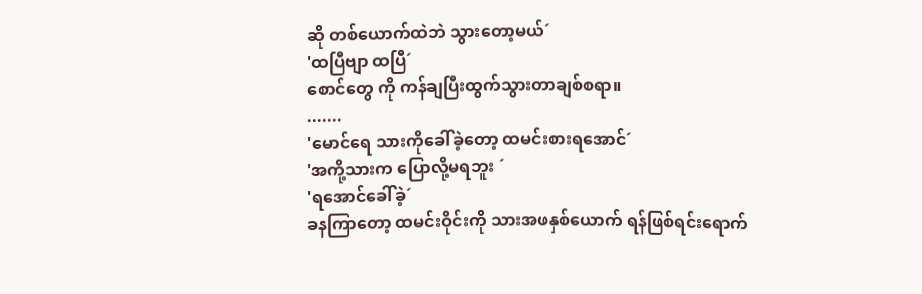ဆို တစ်ယောက်ထဲဘဲ သွားတော့မယ်´
'ထပြီဗျာ ထပြီ´
စောင်တွေ ကို ကန်ချပြီးထွက်သွားတာချစ်စရာ။
.......
'မောင်ရေ သားကိုခေါ်ခဲ့တော့ ထမင်းစားရအောင်´
'အကို့သားက ပြောလို့မရဘူး ´
'ရအောင်ခေါ်ခဲ့´
ခနကြာတော့ ထမင်းဝိုင်းကို သားအဖနှစ်ယောက် ရန်ဖြစ်ရင်းရောက်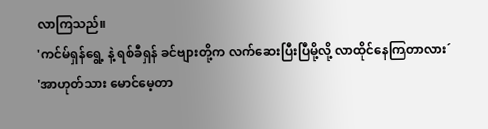လာကြသည်။
'ကင်မ်ရှန်ရွေ့ နဲ့ ရစ်ခီရှန် ခင်ဗျားတို့က လက်ဆေးပြီးပြီမို့လို့ လာထိုင်နေကြတာလား´
'အာဟုတ်သား မောင်မေ့တာ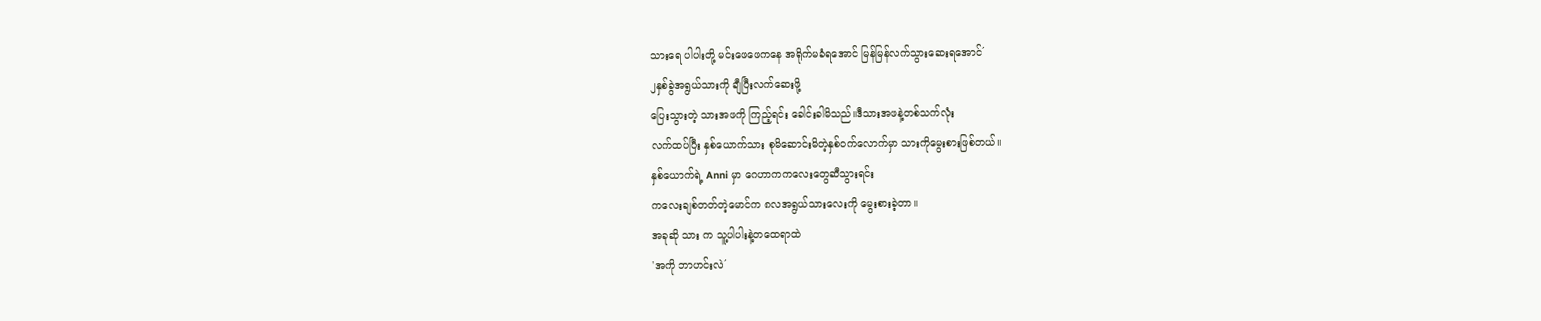သားရေ ပါပါးတို့ မင်းဖေဖေကနေ အရိုက်မခံရအောင် မြန်မြန်လက်သွားဆေးရအောင်´
၂နှစ်ခွဲအရွယ်သားကို ချီပြီးလက်ဆေးဖို့
ပြေးသွားတဲ့ သားအဖကို ကြည့်ရင်း ခေါင်းခါမိသည်။ဒီသားအဖနဲ့တစ်သက်လုံး
လက်ထပ်ပြီး နှစ်ယောက်သား စုမိဆောင်းမိတဲ့နှစ်ဝက်လောက်မှာ သားကိုမွေးစားဖြစ်တယ်။
နှစ်ယောက်ရဲ့ Anni မှာ ဂေဟာကကလေးတွေဆီသွားရင်း
ကလေးချစ်တတ်တဲ့မောင်က ၈လအရွယ်သားလေးကို မွေးစားခဲ့တာ။
အခုဆို သား က သူ့ပါပါးနဲ့တထေရာထဲ
'အကို ဘာဟင်းလဲ´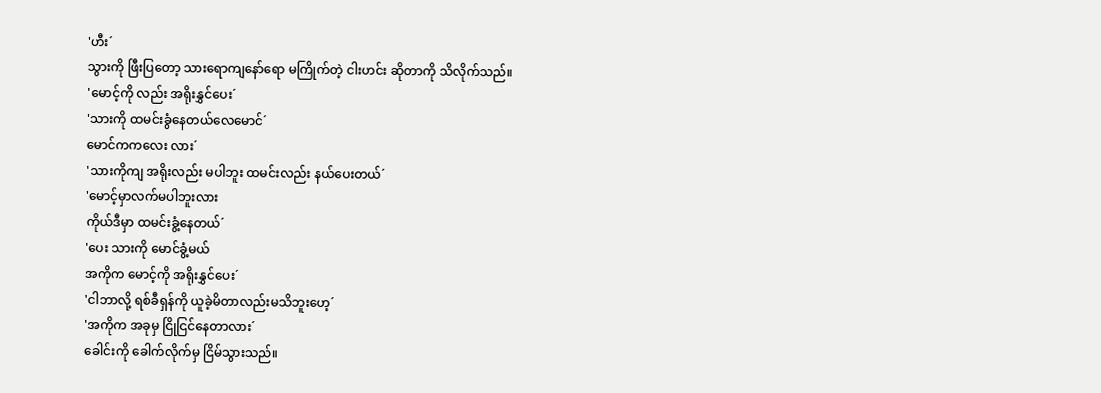'ဟီး´
သွားကို ဖြီးပြတော့ သားရောကျနော်ရော မကြိုက်တဲ့ ငါးဟင်း ဆိုတာကို သိလိုက်သည်။
'မောင့်ကို လည်း အရိုးနွှင်ပေး´
'သားကို ထမင်းခွံနေတယ်လေမောင်´
မောင်ကကလေး လား´
'သားကိုကျ အရိုးလည်း မပါဘူး ထမင်းလည်း နယ်ပေးတယ်´
'မောင့်မှာလက်မပါဘူးလား
ကိုယ်ဒီမှာ ထမင်းခွံ့နေတယ်´
'ပေး သားကို မောင်ခွံ့မယ်
အကိုက မောင့်ကို အရိုးနွှင်ပေး´
'ငါဘာလို့ ရစ်ခီရှန်ကို ယူခဲ့မိတာလည်းမသိဘူးဟေ့´
'အကိုက အခုမှ ငြိုငြင်နေတာလား´
ခေါင်းကို ခေါက်လိုက်မှ ငြိမ်သွားသည်။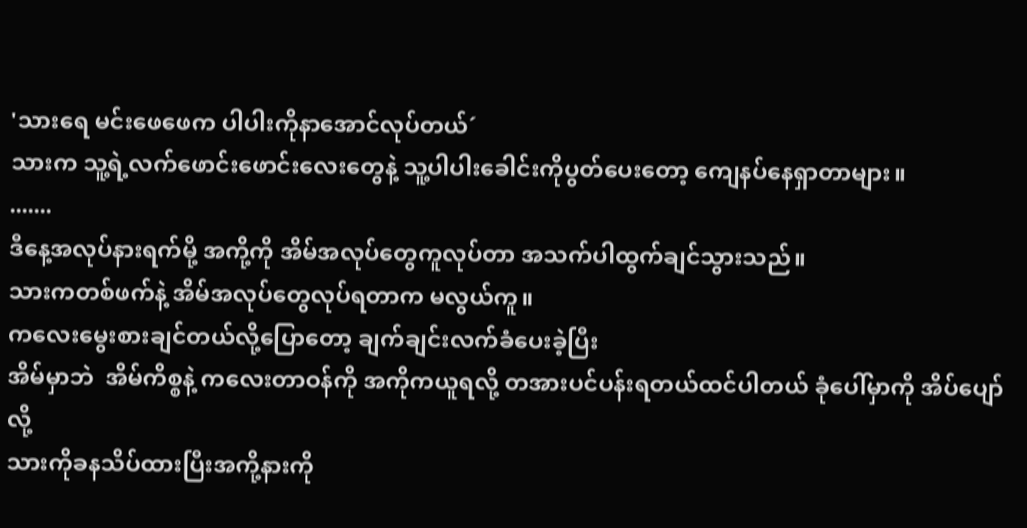'သားရေ မင်းဖေဖေက ပါပါးကိုနာအောင်လုပ်တယ်´
သားက သူ့ရဲ့လက်ဖောင်းဖောင်းလေးတွေနဲ့ သူ့ပါပါးခေါင်းကိုပွတ်ပေးတော့ ကျေနပ်နေရှာတာများ။
.......
ဒီနေ့အလုပ်နားရက်မို့ အကို့ကို အိမ်အလုပ်တွေကူလုပ်တာ အသက်ပါထွက်ချင်သွားသည်။
သားကတစ်ဖက်နဲ့ အိမ်အလုပ်တွေလုပ်ရတာက မလွယ်ကူ။
ကလေးမွေးစားချင်တယ်လို့ပြောတော့ ချက်ချင်းလက်ခံပေးခဲ့ပြီး
အိမ်မှာဘဲ  အိမ်ကိစ္စနဲ့ ကလေးတာဝန်ကို အကိုကယူရလို့ တအားပင်ပန်းရတယ်ထင်ပါတယ် ခုံပေါ်မှာကို အိပ်ပျော်လို့
သားကိုခနသိပ်ထားပြီးအကို့နားကို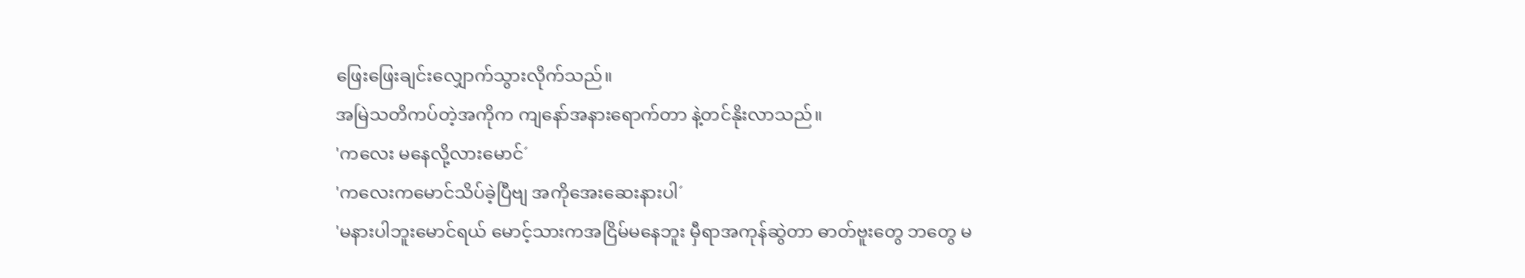ဖြေးဖြေးချင်းလျှောက်သွားလိုက်သည်။
အမြဲသတိကပ်တဲ့အကိုက ကျနော်အနားရောက်တာ နဲ့တင်နိုးလာသည်။
'ကလေး မနေလို့လားမောင်´
'ကလေးကမောင်သိပ်ခဲ့ပြီဗျ အကိုအေးဆေးနားပါ´
'မနားပါဘူးမောင်ရယ် မောင့်သားကအငြိမ်မနေဘူး မှီရာအကုန်ဆွဲတာ ဓာတ်ဗူးတွေ ဘတွေ မ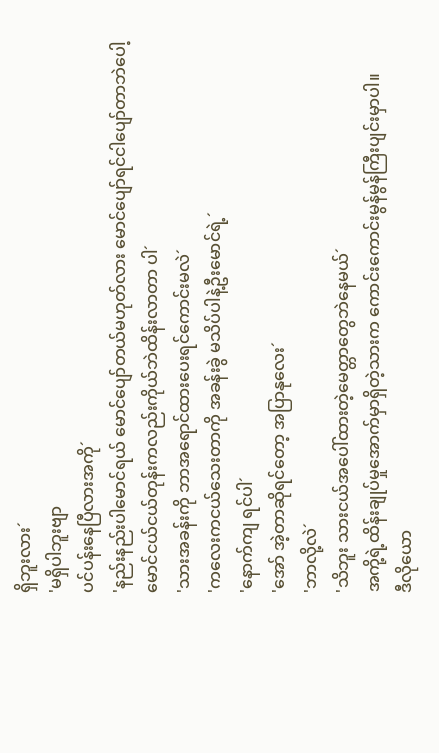ရှိဘူးလား´
'မရှိပါဘူးဗျာ
ပင်ပန်းနေပြီလားအကို´
'နည်းနည်းပါမောင်ရယ် မောင်ပျော်တယ်မဟုတ်လား မောင်ပျော်ရင်ငါပျော်တာဘဲပေါ့
မောင်ငယ်ငယ်တုန်းကလည်းကိုယ်ဘဲထိန်းလာတာ ပါ´
'သားအခန်းကို ဘာအရောင်ထားပေးရင်ကောင်းမလဲ´
'ကလေးကငယ်သေးတာကို အခန်းခွဲ မသိပ်ပါနဲ့ဦးမောင်ရဲ့´
'နောက်ကျ ရင်ပါ´
'အော် အဲ့တာဆိုရင်တော့ အပြာနုလေး´
'ဘာလို့လဲ´
'သိဘူး သားငယ်အပေါ်ထားတဲ့မေတ္တာတွေဘဲနေမယ်´
အကို့ရဲ့ထိန်းချုပ်မှုအောက်မှာရှိတဲ့သားက ကောင်းကောင်းမွန်မွန်ကြီးပျင်းမှာပါ။
ဒီလိုယော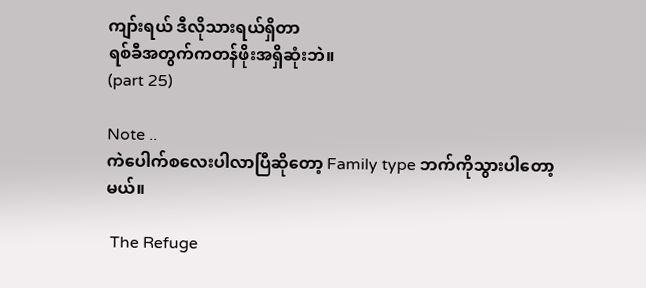ကျာ်းရယ် ဒီလိုသားရယ်ရှိတာ
ရစ်ခီအတွက်ကတန်ဖိုးအရှိဆုံးဘဲ။
(part 25)

Note ..
ကဲပေါက်စလေးပါလာပြီဆိုတော့ Family type ဘက်ကိုသွားပါတော့မယ်။

 The Refuge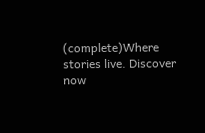(complete)Where stories live. Discover now